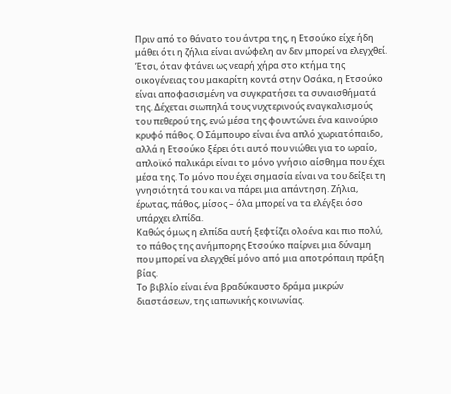Πριν από το θάνατο του άντρα της, η Ετσούκο είχε ήδη μάθει ότι η ζήλια είναι ανώφελη αν δεν μπορεί να ελεγχθεί. Έτσι, όταν φτάνει ως νεαρή χήρα στο κτήμα της οικογένειας του μακαρίτη κοντά στην Οσάκα, η Ετσούκο είναι αποφασισμένη να συγκρατήσει τα συναισθήματά της. Δέχεται σιωπηλά τους νυχτερινούς εναγκαλισμούς του πεθερού της, ενώ μέσα της φουντώνει ένα καινούριο κρυφό πάθος. Ο Σάμπουρο είναι ένα απλό χωριατόπαιδο, αλλά η Ετσούκο ξέρει ότι αυτό που νιώθει για το ωραίο, απλοϊκό παλικάρι είναι το μόνο γνήσιο αίσθημα που έχει μέσα της. Το μόνο που έχει σημασία είναι να του δείξει τη γνησιότητά του και να πάρει μια απάντηση. Ζήλια, έρωτας, πάθος, μίσος – όλα μπορεί να τα ελέγξει όσο υπάρχει ελπίδα.
Καθώς όμως η ελπίδα αυτή ξεφτίζει ολοένα και πιο πολύ, το πάθος της ανήμπορης Ετσούκο παίρνει μια δύναμη που μπορεί να ελεγχθεί μόνο από μια αποτρόπαιη πράξη βίας.
Το βιβλίο είναι ένα βραδύκαυστο δράμα μικρών διαστάσεων, της ιαπωνικής κοινωνίας.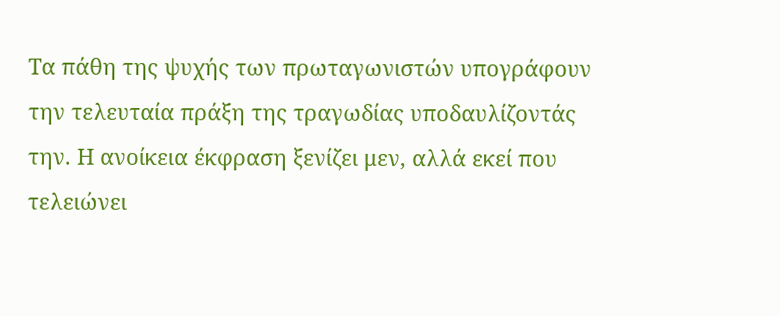Τα πάθη της ψυχής των πρωταγωνιστών υπογράφουν την τελευταία πράξη της τραγωδίας υποδαυλίζοντάς την. Η ανοίκεια έκφραση ξενίζει μεν, αλλά εκεί που τελειώνει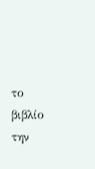το βιβλίο την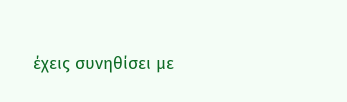έχεις συνηθίσει με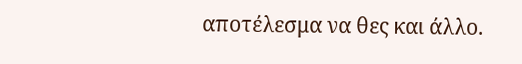αποτέλεσμα να θες και άλλο.